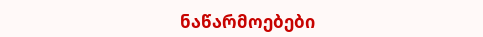ნაწარმოებები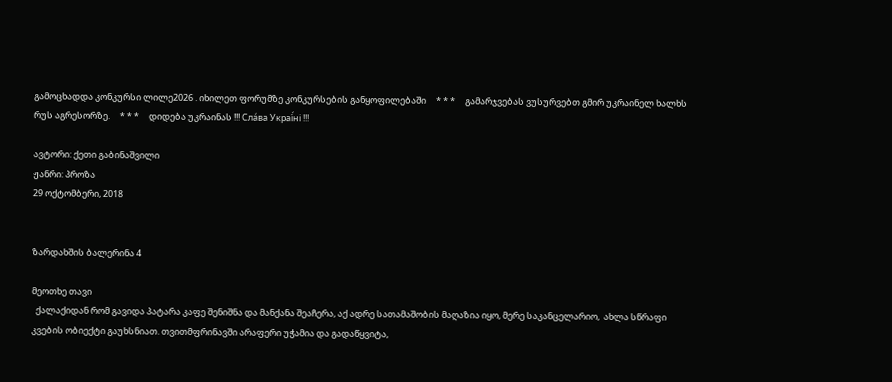გამოცხადდა კონკურსი ლილე2026 . იხილეთ ფორუმზე კონკურსების განყოფილებაში     * * *     გამარჯვებას ვუსურვებთ გმირ უკრაინელ ხალხს რუს აგრესორზე.     * * *     დიდება უკრაინას !!! Сла́ва Украї́ні !!!

ავტორი: ქეთი გაბინაშვილი
ჟანრი: პროზა
29 ოქტომბერი, 2018


ზარდახშის ბალერინა 4

მეოთხე თავი
  ქალაქიდან რომ გავიდა პატარა კაფე შენიშნა და მანქანა შეაჩერა, აქ ადრე სათამაშობის მაღაზია იყო, მერე საკანცელარიო,  ახლა სწრაფი კვების ობიექტი გაუხსნიათ. თვითმფრინავში არაფერი უჭამია და გადაწყვიტა,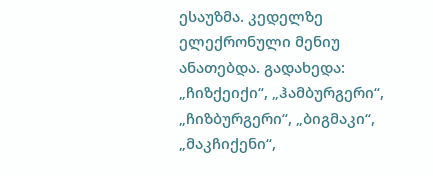ესაუზმა. კედელზე ელექრონული მენიუ ანათებდა. გადახედა: „ჩიზქეიქი“, „ჰამბურგერი“, „ჩიზბურგერი“, „ბიგმაკი“, „მაკჩიქენი“,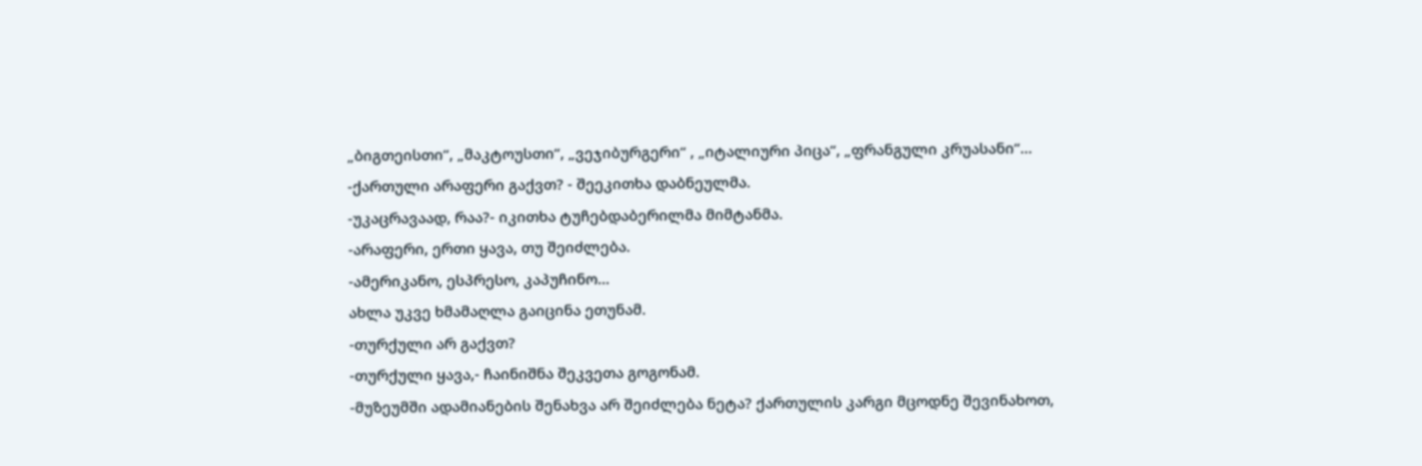„ბიგთეისთი“, „მაკტოუსთი“, „ვეჯიბურგერი“ , „იტალიური პიცა“, „ფრანგული კრუასანი“...
-ქართული არაფერი გაქვთ? - შეეკითხა დაბნეულმა.
-უკაცრავაად, რაა?- იკითხა ტუჩებდაბერილმა მიმტანმა.
-არაფერი, ერთი ყავა, თუ შეიძლება.
-ამერიკანო, ესპრესო, კაპუჩინო...
ახლა უკვე ხმამაღლა გაიცინა ეთუნამ.
-თურქული არ გაქვთ?
-თურქული ყავა,- ჩაინიშნა შეკვეთა გოგონამ.
-მუზეუმში ადამიანების შენახვა არ შეიძლება ნეტა? ქართულის კარგი მცოდნე შევინახოთ,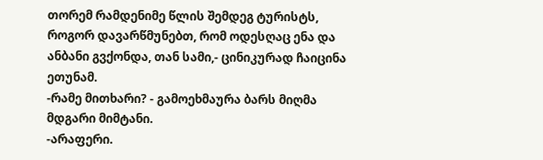თორემ რამდენიმე წლის შემდეგ ტურისტს, როგორ დავარწმუნებთ, რომ ოდესღაც ენა და ანბანი გვქონდა, თან სამი,- ცინიკურად ჩაიცინა ეთუნამ.
-რამე მითხარი? - გამოეხმაურა ბარს მიღმა მდგარი მიმტანი.
-არაფერი.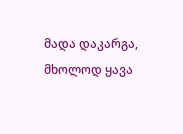მადა დაკარგა, მხოლოდ ყავა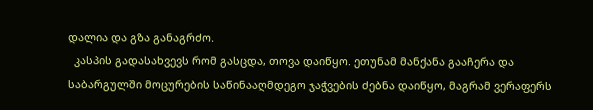დალია და გზა განაგრძო.
  კასპის გადასახვევს რომ გასცდა, თოვა დაიწყო. ეთუნამ მანქანა გააჩერა და საბარგულში მოცურების საწინააღმდეგო ჯაჭვების ძებნა დაიწყო, მაგრამ ვერაფერს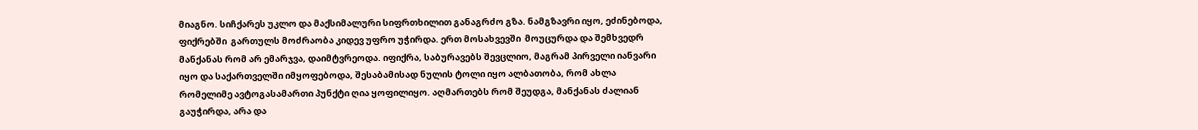მიაგნო. სიჩქარეს უკლო და მაქსიმალური სიფრთხილით განაგრძო გზა. ნამგზავრი იყო, ეძინებოდა, ფიქრებში  გართულს მოძრაობა კიდევ უფრო უჭირდა. ერთ მოსახვევში  მოუცურდა და შემხვედრ მანქანას რომ არ ემარჯვა, დაიმტვრეოდა. იფიქრა, საბურავებს შევცლიო, მაგრამ პირველი იანვარი იყო და საქართველში იმყოფებოდა, შესაბამისად ნულის ტოლი იყო ალბათობა, რომ ახლა რომელიმე ავტოგასამართი პუნქტი ღია ყოფილიყო. აღმართებს რომ შეუდგა, მანქანას ძალიან გაუჭირდა, არა და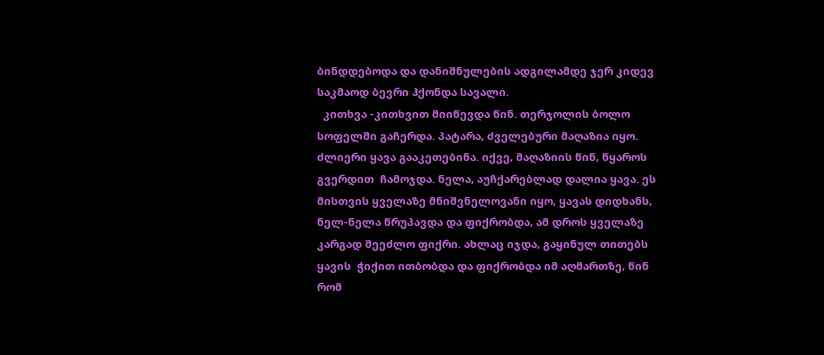ბინდდებოდა და დანიშნულების ადგილამდე ჯერ კიდევ საკმაოდ ბევრი ჰქონდა სავალი.
  კითხვა -კითხვით მიიწევდა წინ. თერჯოლის ბოლო სოფელში გაჩერდა. პატარა, ძველებური მაღაზია იყო. ძლიერი ყავა გააკეთებინა. იქვე, მაღაზიის წინ, წყაროს გვერდით  ჩამოჯდა. ნელა, აუჩქარებლად დალია ყავა. ეს მისთვის ყველაზე მნიშვნელოვანი იყო, ყავას დიდხანს, ნელ-ნელა წრუპავდა და ფიქრობდა, ამ დროს ყველაზე კარგად შეეძლო ფიქრი. ახლაც იჯდა, გაყინულ თითებს ყავის  ჭიქით ითბობდა და ფიქრობდა იმ აღმართზე, წინ რომ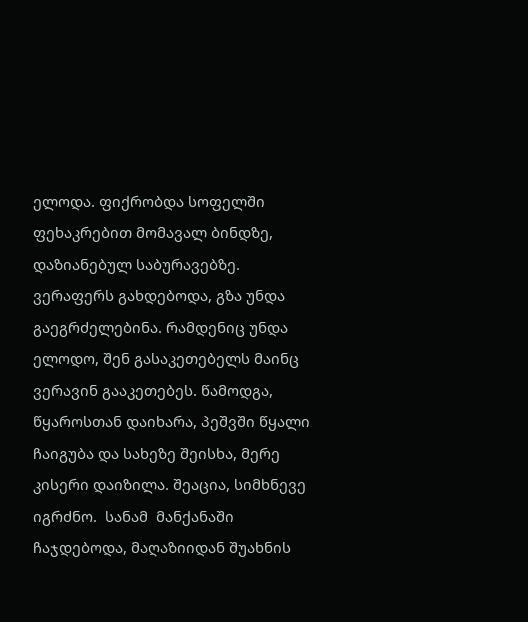ელოდა. ფიქრობდა სოფელში ფეხაკრებით მომავალ ბინდზე, დაზიანებულ საბურავებზე. ვერაფერს გახდებოდა, გზა უნდა გაეგრძელებინა. რამდენიც უნდა ელოდო, შენ გასაკეთებელს მაინც ვერავინ გააკეთებეს. წამოდგა, წყაროსთან დაიხარა, პეშვში წყალი ჩაიგუბა და სახეზე შეისხა, მერე კისერი დაიზილა. შეაცია, სიმხნევე იგრძნო.  სანამ  მანქანაში ჩაჯდებოდა, მაღაზიიდან შუახნის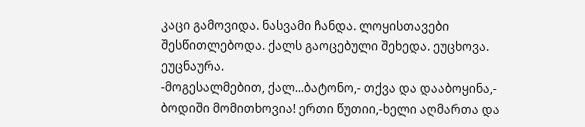კაცი გამოვიდა. ნასვამი ჩანდა. ლოყისთავები შესწითლებოდა. ქალს გაოცებული შეხედა. ეუცხოვა. ეუცნაურა.
-მოგესალმებით, ქალ...ბატონო,- თქვა და დააბოყინა,- ბოდიში მომითხოვია! ერთი წუთიი,-ხელი აღმართა და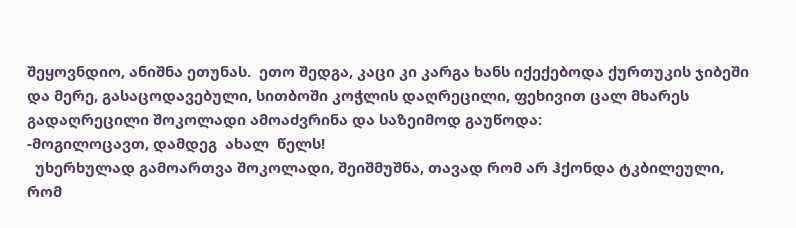შეყოვნდიო, ანიშნა ეთუნას.  ეთო შედგა, კაცი კი კარგა ხანს იქექებოდა ქურთუკის ჯიბეში და მერე, გასაცოდავებული, სითბოში კოჭლის დაღრეცილი, ფეხივით ცალ მხარეს გადაღრეცილი შოკოლადი ამოაძვრინა და საზეიმოდ გაუწოდა:
-მოგილოცავთ, დამდეგ  ახალ  წელს!
  უხერხულად გამოართვა შოკოლადი, შეიშმუშნა, თავად რომ არ ჰქონდა ტკბილეული, რომ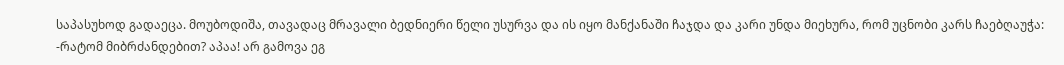საპასუხოდ გადაეცა. მოუბოდიშა, თავადაც მრავალი ბედნიერი წელი უსურვა და ის იყო მანქანაში ჩაჯდა და კარი უნდა მიეხურა, რომ უცნობი კარს ჩაებღაუჭა:
-რატომ მიბრძანდებით? აპაა! არ გამოვა ეგ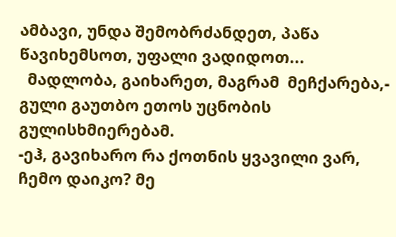ამბავი, უნდა შემობრძანდეთ, პაწა წავიხემსოთ, უფალი ვადიდოთ...
  მადლობა, გაიხარეთ, მაგრამ  მეჩქარება,- გული გაუთბო ეთოს უცნობის გულისხმიერებამ.
-ეჰ, გავიხარო რა ქოთნის ყვავილი ვარ, ჩემო დაიკო? მე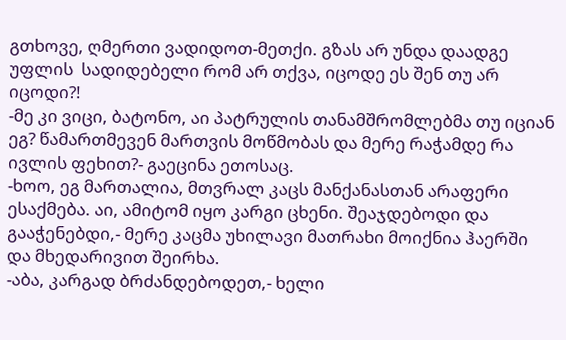გთხოვე, ღმერთი ვადიდოთ-მეთქი. გზას არ უნდა დაადგე უფლის  სადიდებელი რომ არ თქვა, იცოდე ეს შენ თუ არ იცოდი?!
-მე კი ვიცი, ბატონო, აი პატრულის თანამშრომლებმა თუ იციან ეგ? წამართმევენ მართვის მოწმობას და მერე რაჭამდე რა ივლის ფეხით?- გაეცინა ეთოსაც.
-ხოო, ეგ მართალია, მთვრალ კაცს მანქანასთან არაფერი ესაქმება. აი, ამიტომ იყო კარგი ცხენი. შეაჯდებოდი და გააჭენებდი,- მერე კაცმა უხილავი მათრახი მოიქნია ჰაერში და მხედარივით შეირხა.
-აბა, კარგად ბრძანდებოდეთ,- ხელი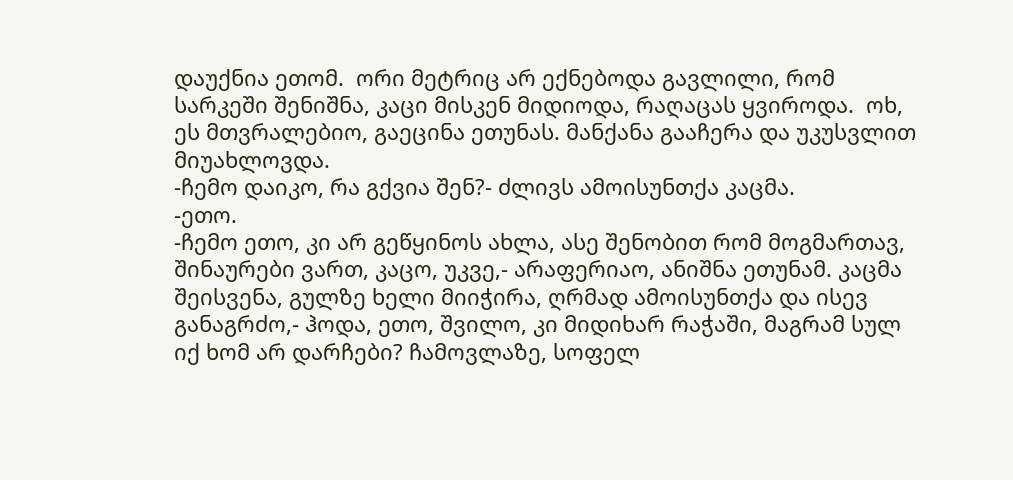დაუქნია ეთომ.  ორი მეტრიც არ ექნებოდა გავლილი, რომ სარკეში შენიშნა, კაცი მისკენ მიდიოდა, რაღაცას ყვიროდა.  ოხ, ეს მთვრალებიო, გაეცინა ეთუნას. მანქანა გააჩერა და უკუსვლით მიუახლოვდა.
-ჩემო დაიკო, რა გქვია შენ?- ძლივს ამოისუნთქა კაცმა.
-ეთო.
-ჩემო ეთო, კი არ გეწყინოს ახლა, ასე შენობით რომ მოგმართავ, შინაურები ვართ, კაცო, უკვე,- არაფერიაო, ანიშნა ეთუნამ. კაცმა შეისვენა, გულზე ხელი მიიჭირა, ღრმად ამოისუნთქა და ისევ განაგრძო,- ჰოდა, ეთო, შვილო, კი მიდიხარ რაჭაში, მაგრამ სულ იქ ხომ არ დარჩები? ჩამოვლაზე, სოფელ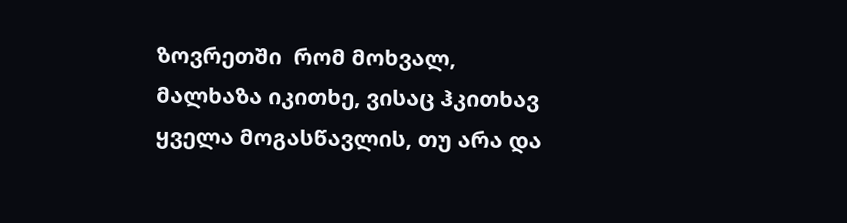ზოვრეთში  რომ მოხვალ, მალხაზა იკითხე, ვისაც ჰკითხავ ყველა მოგასწავლის, თუ არა და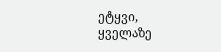ეტყვი, ყველაზე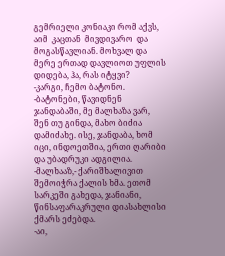გემრიელი კონიაკი რომ აქვს, აიმ  კაცთან  მივდივარო  და მოგასწავლიან. მოხვალ და მერე ერთად დავლიოთ უფლის დიდება, ჰა, რას იტყვი?
-კარგი, ჩემო ბატონო.
-ბატონები, წავიდნენ ჯანდაბაში, მე მალხაზა ვარ, შენ თუ გინდა, მახო ბიძია დამიძახე. ისე, ჯანდაბა, ხომ იცი, ინდოეთშია, ერთი ღარიბი და უბადრუკი ადგილია.
-მალხააზ,- ქარიშხალივით  შემოიჭრა ქალის ხმა. ეთომ სარკეში გახედა, ჯანიანი, წინსაფარაკრული დიასახლისი ქმარს ეძებდა.
-აი,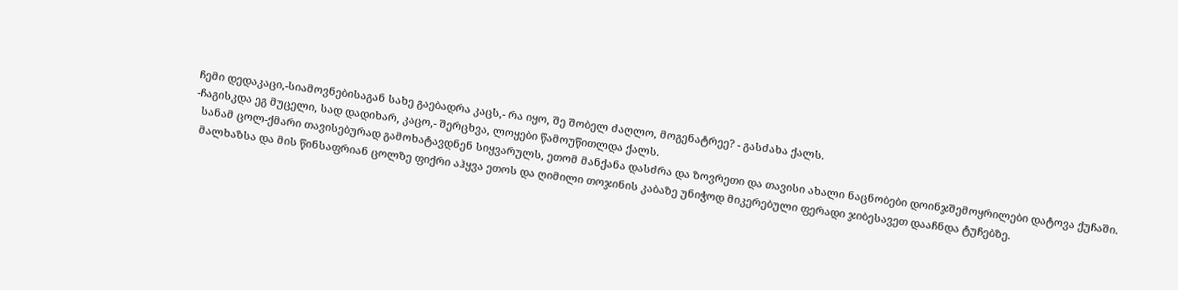ჩემი დედაკაცი,-სიამოვნებისაგან სახე გაებადრა კაცს,- რა იყო, შე შობელ ძაღლო, მოგენატრეე? - გასძახა ქალს.
-ჩაგისკდა ეგ მუცელი, სად დადიხარ, კაცო,- შერცხვა, ლოყები წამოუწითლდა ქალს.
  სანამ ცოლ-ქმარი თავისებურად გამოხატავდნენ სიყვარულს, ეთომ მანქანა დასძრა და ზოვრეთი და თავისი ახალი ნაცნობები დოინჯშემოყრილები დატოვა ქუჩაში.
  მალხაზსა და მის წინსაფრიან ცოლზე ფიქრი აჰყვა ეთოს და ღიმილი თოჯინის კაბაზე უნიჭოდ მიკერებული ფერადი ჯიბესავეთ დააჩნდა ტუჩებზე.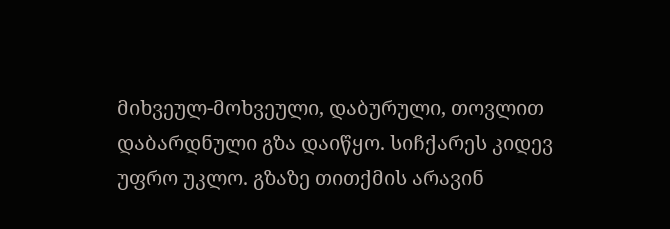მიხვეულ-მოხვეული, დაბურული, თოვლით დაბარდნული გზა დაიწყო. სიჩქარეს კიდევ უფრო უკლო. გზაზე თითქმის არავინ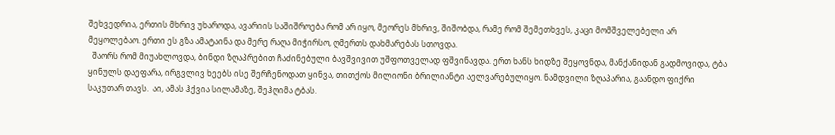შეხვედრია, ერთის მხრივ უხაროდა, ავარიის საშიშროება რომ არ იყო, მეორეს მხრივ, შიშობდა, რამე რომ შემეთხვეს, კაცი მომშველებელი არ მეყოლებაო. ერთი ეს გზა ამატაინა და მერე რაღა მიჭირსო, ღმერთს დახმარებას სთოვდა.
  შაორს რომ მიუახლოვდა, ბინდი ზღაპრებით ჩაძინებული ბავშვივით უშფოთველად ფშვინავდა. ერთ ხანს ხიდზე შეყოვნდა, მანქანიდან გადმოვიდა, ტბა ყინულს დაეფარა, ირგვლივ ხეებს ისე შერჩენოდათ ყინვა, თითქოს მილიონი ბრილიანტი აელვარებულიყო. ნამდვილი ზღაპარია, გაანდო ფიქრი  საკუთარ თავს.  აი, ამას ჰქვია სილამაზე, შეჰღიმა ტბას.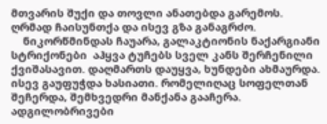მთვარის შუქი და თოვლი ანათებდა გარემოს. ღრმად ჩაისუნთქა და ისევ გზა განაგრძო.
    ნიკორწმინდას ჩაუარა, გალაკტიონის ნაქარგიანი სტრიქონები  აჰყვა ტუჩებს სველ კანს შერჩენილი  ქვიშასავით. დაღმართს დაუყვა, ხუნდები ახმაურდა. ისევ გაუფუჭდა ხასიათი. რომელიღაც სოფელთან შეჩერდა, შემხვედრი მანქანა გააჩერა. ადგილობრივები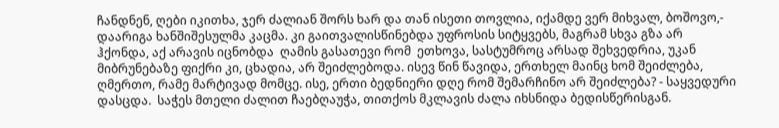ჩანდნენ, ღები იკითხა, ჯერ ძალიან შორს ხარ და თან ისეთი თოვლია, იქამდე ვერ მიხვალ, ბოშოვო,- დაარიგა ხანშიშესულმა კაცმა. კი გაითვალისწინებდა უფროსის სიტყვებს, მაგრამ სხვა გზა არ ჰქონდა, აქ არავის იცნობდა  ღამის გასათევი რომ  ეთხოვა, სასტუმროც არსად შეხვედრია, უკან მიბრუნებაზე ფიქრი კი, ცხადია, არ შეიძლებოდა. ისევ წინ წავიდა, ერთხელ მაინც ხომ შეიძლება, ღმერთო, რამე მარტივად მომცე. ისე, ერთი ბედნიერი დღე რომ შემარჩინო არ შეიძლება? - საყვედური  დასცდა.  საჭეს მთელი ძალით ჩაებღაუჭა, თითქოს მკლავის ძალა იხსნიდა ბედისწერისგან.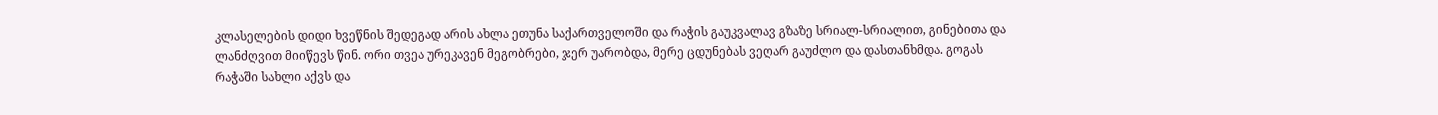კლასელების დიდი ხვეწნის შედეგად არის ახლა ეთუნა საქართველოში და რაჭის გაუკვალავ გზაზე სრიალ-სრიალით, გინებითა და ლანძღვით მიიწევს წინ. ორი თვეა ურეკავენ მეგობრები, ჯერ უარობდა, მერე ცდუნებას ვეღარ გაუძლო და დასთანხმდა. გოგას რაჭაში სახლი აქვს და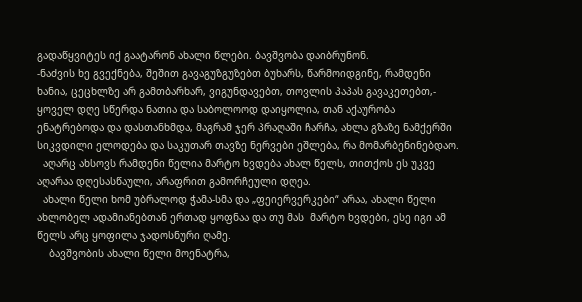გადაწყვიტეს იქ გაატარონ ახალი წლები. ბავშვობა დაიბრუნონ.
-ნაძვის ხე გვექნება, შეშით გავაგუზგუზებთ ბუხარს, წარმოიდგინე, რამდენი ხანია, ცეცხლზე არ გამთბარხარ, ვიგუნდავებთ, თოვლის პაპას გავაკეთებთ,- ყოველ დღე სწერდა ნათია და საბოლოოდ დაიყოლია, თან აქაურობა  ენატრებოდა და დასთანხმდა, მაგრამ ჯერ პრაღაში ჩარჩა, ახლა გზაზე ნამქერში სიკვდილი ელოდება და საკუთარ თავზე ნერვები ეშლება, რა მომარბენინებდაო.
  აღარც ახსოვს რამდენი წელია მარტო ხვდება ახალ წელს, თითქოს ეს უკვე აღარაა დღესასწაული, არაფრით გამორჩეული დღეა.
  ახალი წელი ხომ უბრალოდ ჭამა-სმა და „ფეიერვერკები“ არაა, ახალი წელი ახლობელ ადამიანებთან ერთად ყოფნაა და თუ მას  მარტო ხვდები, ესე იგი ამ წელს არც ყოფილა ჯადოსნური ღამე.
    ბავშვობის ახალი წელი მოენატრა,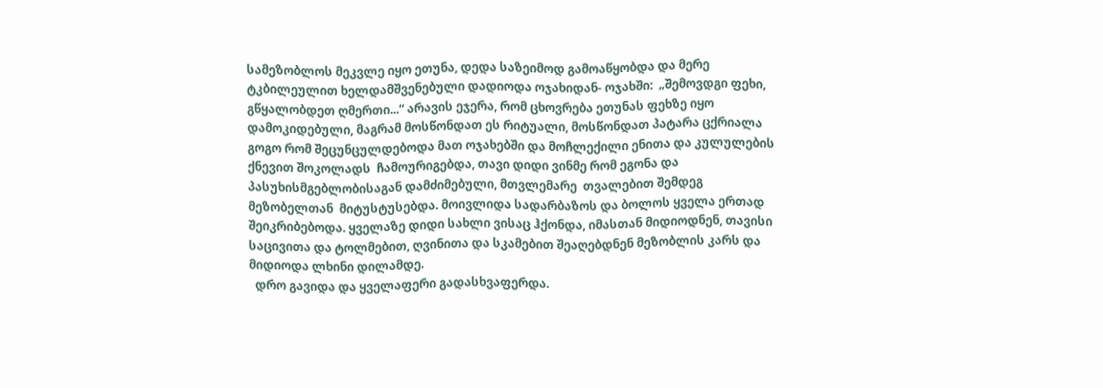სამეზობლოს მეკვლე იყო ეთუნა, დედა საზეიმოდ გამოაწყობდა და მერე ტკბილეულით ხელდამშვენებული დადიოდა ოჯახიდან- ოჯახში:  „შემოვდგი ფეხი, გწყალობდეთ ღმერთი...“ არავის ეჯერა, რომ ცხოვრება ეთუნას ფეხზე იყო დამოკიდებული, მაგრამ მოსწონდათ ეს რიტუალი, მოსწონდათ პატარა ცქრიალა გოგო რომ შეცუნცულდებოდა მათ ოჯახებში და მოჩლექილი ენითა და კულულების ქნევით შოკოლადს  ჩამოურიგებდა, თავი დიდი ვინმე რომ ეგონა და პასუხისმგებლობისაგან დამძიმებული, მთვლემარე  თვალებით შემდეგ მეზობელთან  მიტუსტუსებდა. მოივლიდა სადარბაზოს და ბოლოს ყველა ერთად შეიკრიბებოდა. ყველაზე დიდი სახლი ვისაც ჰქონდა, იმასთან მიდიოდნენ, თავისი საცივითა და ტოლმებით, ღვინითა და სკამებით შეაღებდნენ მეზობლის კარს და მიდიოდა ლხინი დილამდე.
  დრო გავიდა და ყველაფერი გადასხვაფერდა.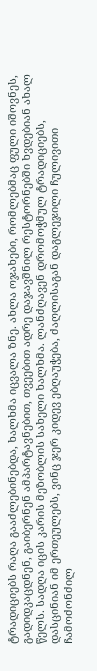ტრადიციებს რაღა გააძლებინებდა, ხალხმა იცვალა ზნე. ახლა ოჯახები, რომლებმაც ფული იშოვნეს, გადიდკაცდნენ, გაიბერნენ ამპარტავნებით, თვეებით ადრე დაჯავშნილ რესტორნებში ხვდებიან ახალ წელს. სადღა იცის კარის მეზობლის სახელი ხალხმა. ლანძღავენ დრომოჭმულ ტრადიციებს, დასცინიან იმ ერთეულებს, ვინც ჯერ კიდევ ებღაუჭება, ძაღლისაგან დაგლეჯილი ჩულივითი  ჩამოძონძილ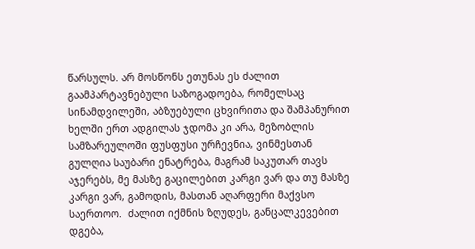წარსულს. არ მოსწონს ეთუნას ეს ძალით გაამპარტავნებული საზოგადოება, რომელსაც სინამდვილეში, აბზუებული ცხვირითა და შამპანურით ხელში ერთ ადგილას ჯდომა კი არა, მეზობლის სამზარეულოში ფუსფუსი ურჩევნია, ვინმესთან გულღია საუბარი ენატრება, მაგრამ საკუთარ თავს აჯერებს, მე მასზე გაცილებით კარგი ვარ და თუ მასზე კარგი ვარ, გამოდის, მასთან აღარფერი მაქვსო საერთოო.  ძალით იქმნის ზღუდეს, განცალკევებით დგება,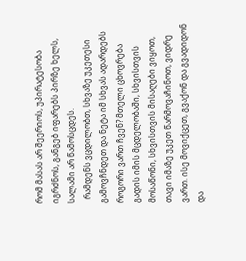რომ მასას არ შეერიოს, უპირატესობა იგრძნოს, განგებ იფარებს პირზე ხელს, სალამი არ წამოსცდეს.
  რამდენს ვცდილობთ, სხვაზე უკეთესი გამოვჩნდეთ და ნეტა იმ სხვას ადარდებს როგორი ვართ ჩვენ? მთელი ცხოვრება გადის იმის მცდელობაში, სხვისთვის მოსაწონი, სხვისთვის მისაღები ვიყოთ, თავი იმაზე უკეთ წარმოვაჩინოთ, ვიდრე ვართ. ისე მოვიქცეთ, გვაქონ და გვადიდონ და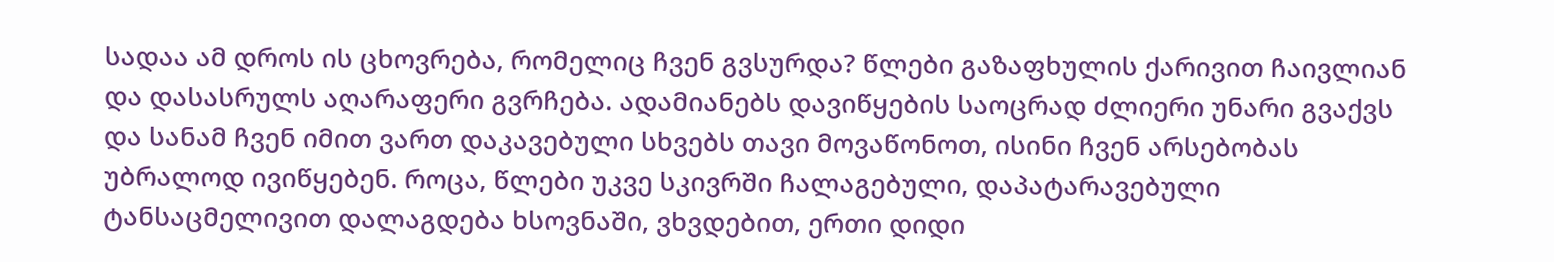სადაა ამ დროს ის ცხოვრება, რომელიც ჩვენ გვსურდა? წლები გაზაფხულის ქარივით ჩაივლიან და დასასრულს აღარაფერი გვრჩება. ადამიანებს დავიწყების საოცრად ძლიერი უნარი გვაქვს და სანამ ჩვენ იმით ვართ დაკავებული სხვებს თავი მოვაწონოთ, ისინი ჩვენ არსებობას უბრალოდ ივიწყებენ. როცა, წლები უკვე სკივრში ჩალაგებული, დაპატარავებული ტანსაცმელივით დალაგდება ხსოვნაში, ვხვდებით, ერთი დიდი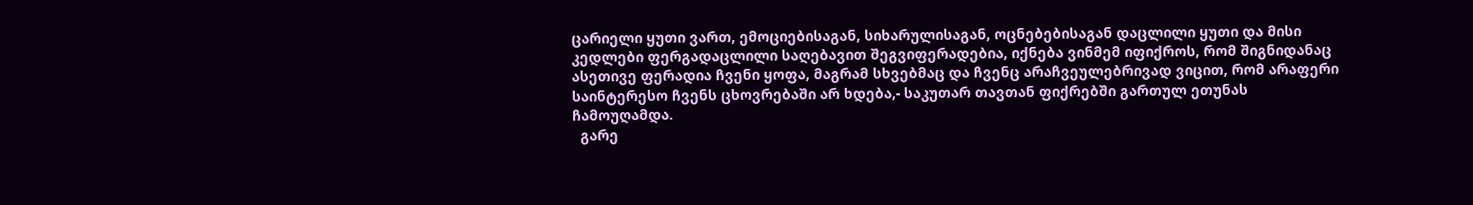ცარიელი ყუთი ვართ, ემოციებისაგან, სიხარულისაგან, ოცნებებისაგან დაცლილი ყუთი და მისი კედლები ფერგადაცლილი საღებავით შეგვიფერადებია, იქნება ვინმემ იფიქროს, რომ შიგნიდანაც ასეთივე ფერადია ჩვენი ყოფა, მაგრამ სხვებმაც და ჩვენც არაჩვეულებრივად ვიცით, რომ არაფერი საინტერესო ჩვენს ცხოვრებაში არ ხდება,- საკუთარ თავთან ფიქრებში გართულ ეთუნას ჩამოუღამდა.
  გარე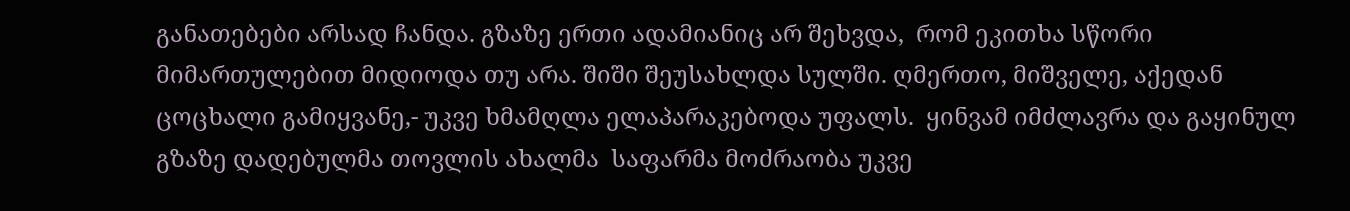განათებები არსად ჩანდა. გზაზე ერთი ადამიანიც არ შეხვდა,  რომ ეკითხა სწორი მიმართულებით მიდიოდა თუ არა. შიში შეუსახლდა სულში. ღმერთო, მიშველე, აქედან ცოცხალი გამიყვანე,- უკვე ხმამღლა ელაპარაკებოდა უფალს.  ყინვამ იმძლავრა და გაყინულ გზაზე დადებულმა თოვლის ახალმა  საფარმა მოძრაობა უკვე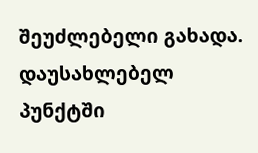შეუძლებელი გახადა. დაუსახლებელ პუნქტში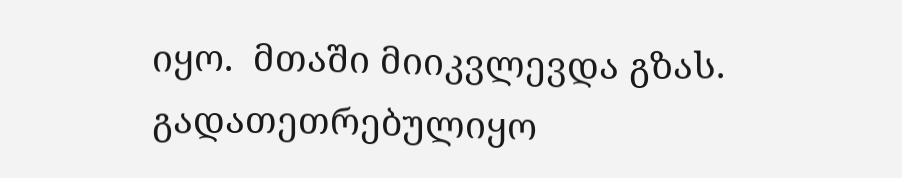იყო.  მთაში მიიკვლევდა გზას. გადათეთრებულიყო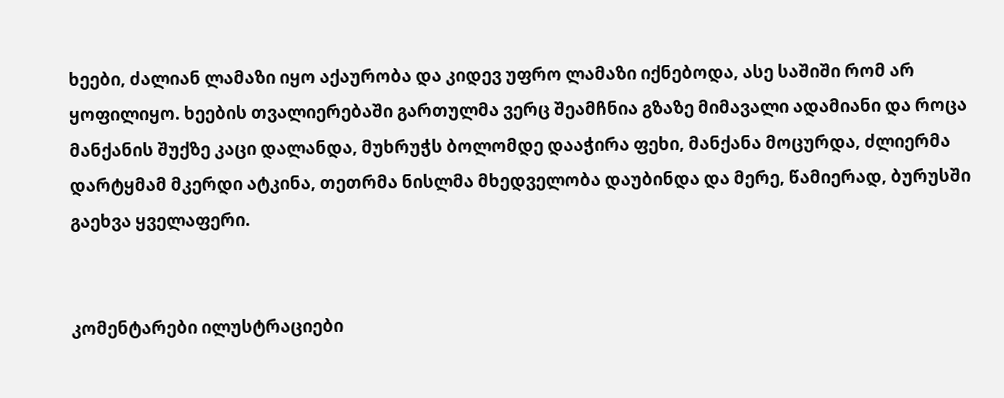ხეები, ძალიან ლამაზი იყო აქაურობა და კიდევ უფრო ლამაზი იქნებოდა, ასე საშიში რომ არ ყოფილიყო. ხეების თვალიერებაში გართულმა ვერც შეამჩნია გზაზე მიმავალი ადამიანი და როცა მანქანის შუქზე კაცი დალანდა, მუხრუჭს ბოლომდე დააჭირა ფეხი, მანქანა მოცურდა, ძლიერმა დარტყმამ მკერდი ატკინა, თეთრმა ნისლმა მხედველობა დაუბინდა და მერე, წამიერად, ბურუსში გაეხვა ყველაფერი.


კომენტარები ილუსტრაციები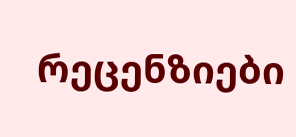რეცენზიები